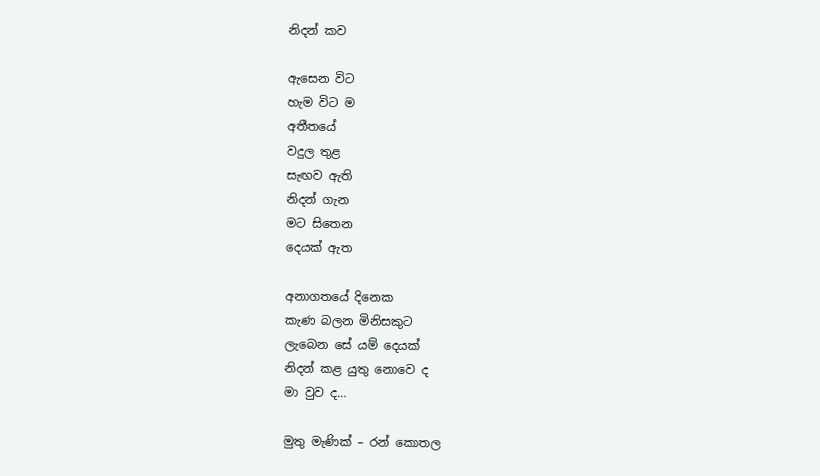නිදන් කව

ඇසෙන විට
හැම විට ම
අතීතයේ
වදුල තුළ
සැඟව ඇති
නිදන් ගැන
මට සිතෙන
දෙයක් ඇත

අනාගතයේ දිනෙක
කැණ බලන මිනිසකුට
ලැබෙන සේ යම් දෙයක්
නිදන් කළ යුතු නොවෙ ද
මා වුව ද…

මුතු මැණික් – රන් කොතල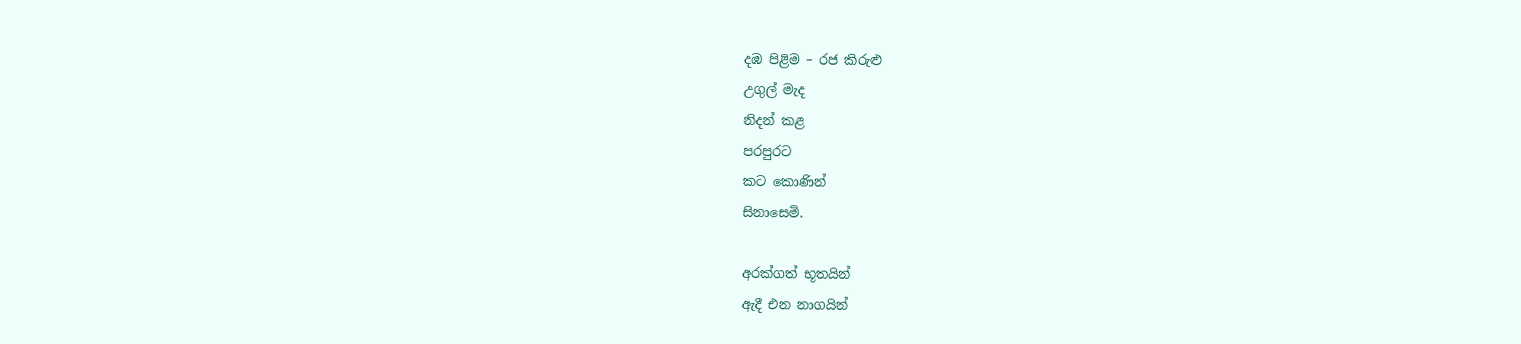දඹ පිළිම – රජ කිරුළු
උගුල් මැද
නිදන් කළ
පරපුරට
කට කොණින්
සිනාසෙමි.

අරක්ගත් භූතයින්
ඇදී එන නාගයින්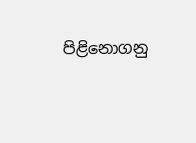පිළිනොගනු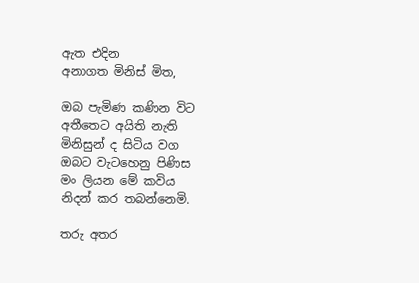ඇත එදින
අනාගත මිනිස් මිත,

ඔබ පැමිණ කණින විට
අතීතෙට අයිති නැති
මිනිසුන් ද සිටිය වග
ඔබට වැටහෙනු පිණිස
මං ලියන මේ කවිය
නිදන් කර තබන්නෙමි.

තරු අතර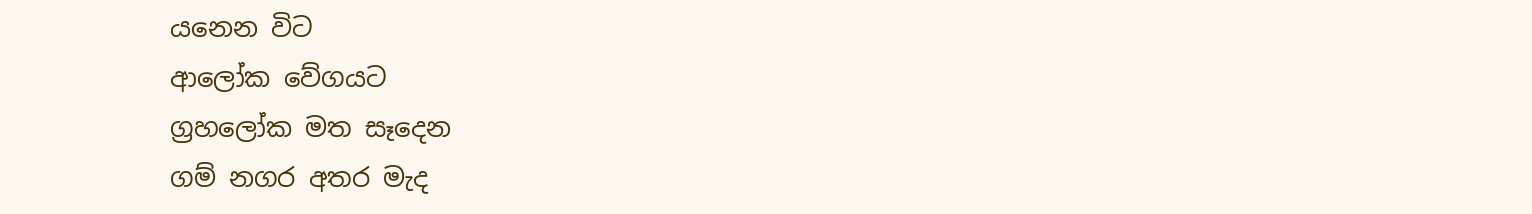යනෙන විට
ආලෝක වේගයට
ග්‍රහලෝක මත සෑදෙන
ගම් නගර අතර මැද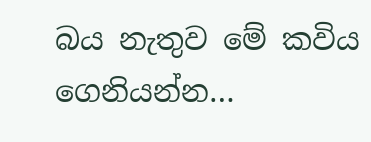බය නැතුව මේ කවිය
ගෙනියන්න…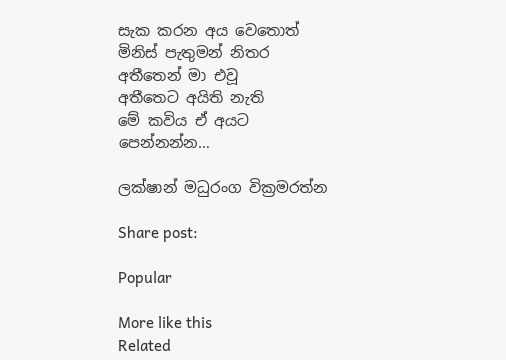සැක කරන අය වෙතොත්
මිනිස් පැතුමන් නිතර
අතීතෙන් මා එවූ
අතීතෙට අයිති නැති
මේ කවිය ඒ අයට
පෙන්නන්න…

ලක්ෂාන් මධුරංග වික්‍රමරත්න

Share post:

Popular

More like this
Related